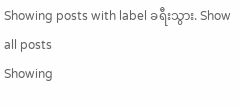Showing posts with label ခရီးသွား. Show all posts
Showing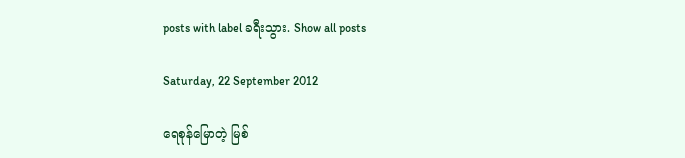posts with label ခရီးသွား. Show all posts

Saturday, 22 September 2012

ရေစုန်မြောတဲ့ မြစ်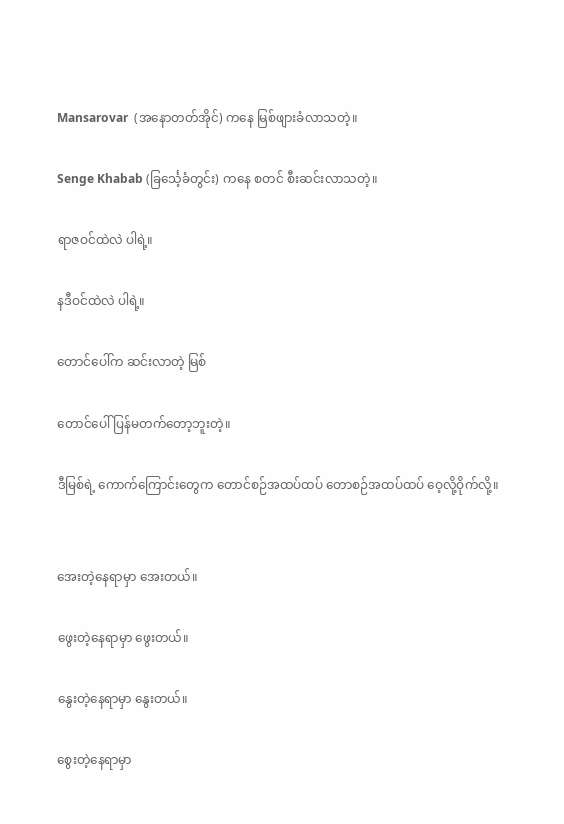Mansarovar  (အနောတတ်အိုင်) ကနေ မြစ်ဖျားခံလာသတဲ့။

Senge Khabab (ခြင်္သေ့ခံတွင်း) ကနေ စတင် စီးဆင်းလာသတဲ့။

ရာဇဝင်ထဲလဲ ပါရဲ့။

နဒီဝင်ထဲလဲ ပါရဲ့။

တောင်ပေါ်က ဆင်းလာတဲ့ မြစ်

တောင်ပေါ် ပြန်မတက်တော့ဘူးတဲ့။

ဒီမြစ်ရဲ့ ကောက်ကြောင်းတွေက တောင်စဉ်အထပ်ထပ် တောစဉ်အထပ်ထပ် ဝေ့လို့ဝိုက်လို့။


အေးတဲ့နေရာမှာ အေးတယ်။

ဖွေးတဲ့နေရာမှာ ဖွေးတယ်။

နွေးတဲ့နေရာမှာ နွေးတယ်။

စွေးတဲ့နေရာမှာ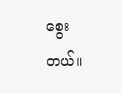စွေးတယ်။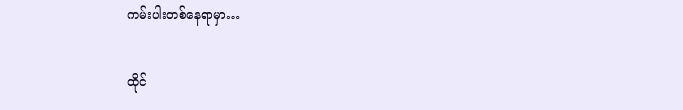ကမ်းပါးတစ်နေရာမှာ…

ထိုင်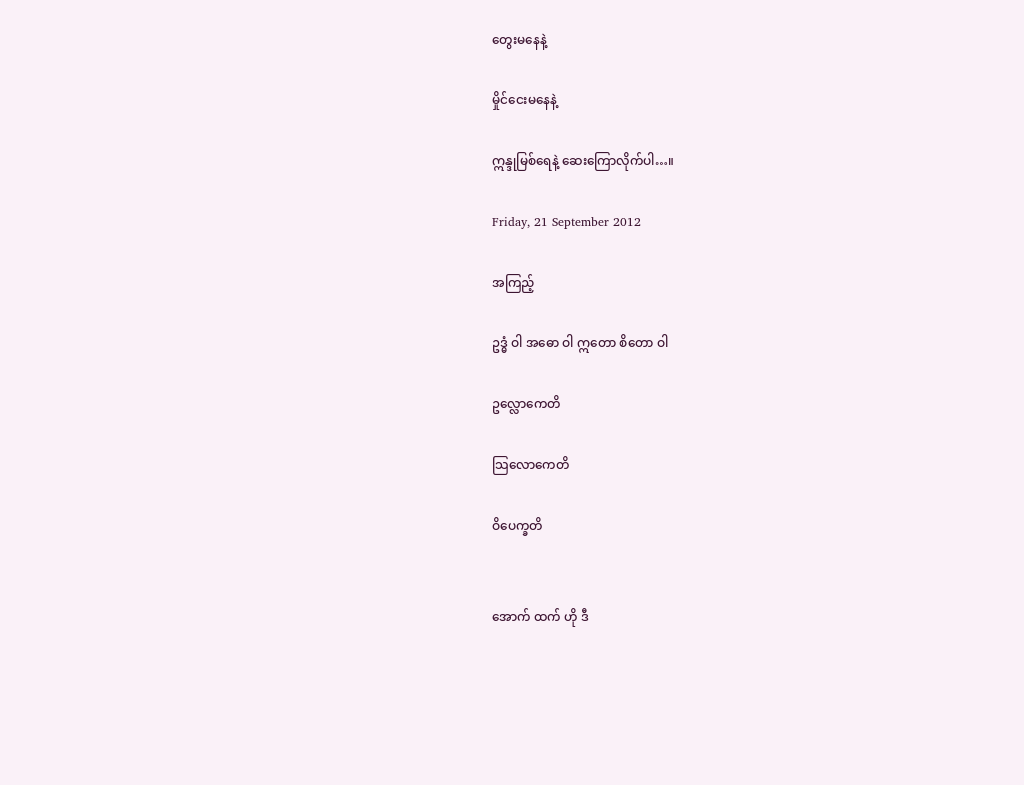တွေးမနေနဲ့

မှိုင်ငေးမနေနဲ့

ဣန္ဒုမြစ်ရေနဲ့ ဆေးကြောလိုက်ပါ…။

Friday, 21 September 2012

အကြည့်

ဥဒ္ဓံ ဝါ အဓော ဝါ ဣတော စိတော ဝါ

ဥလ္လောကေတိ

သြလောကေတိ

ဝိပေက္ခတိ


အောက် ထက် ဟို ဒီ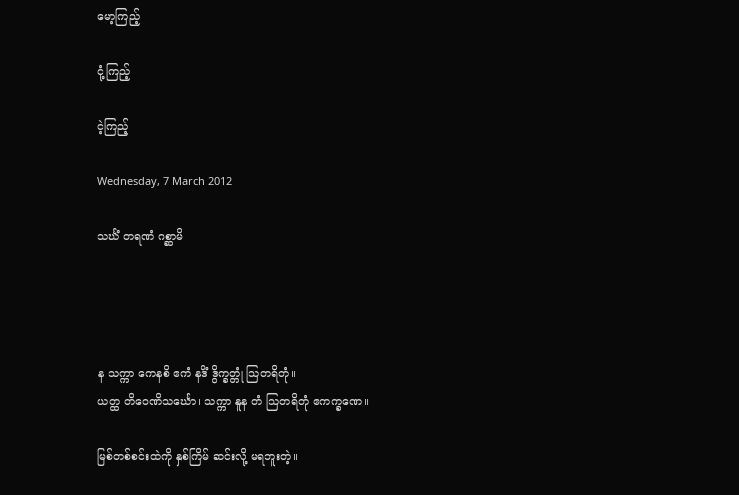မော့ကြည့်

ငုံ့ကြည့်

ငဲ့ကြည့်

Wednesday, 7 March 2012

သင်္ဃံ တရဏံ ဂစ္ဆာမိ




န သက္ကာ ကေနစိ ဧကံ နဒိံ ဒွိက္ခတ္တုံ သြတရိတုံ။
ယတ္ထ တိဝေဏိသင်္ဃော၊ သက္ကာ နူန တံ သြတရိတုံ ဧကက္ခဏေ။

မြစ်တစ်စင်းထဲကို နှစ်ကြိမ် ဆင်းလို့ မရဘူးတဲ့။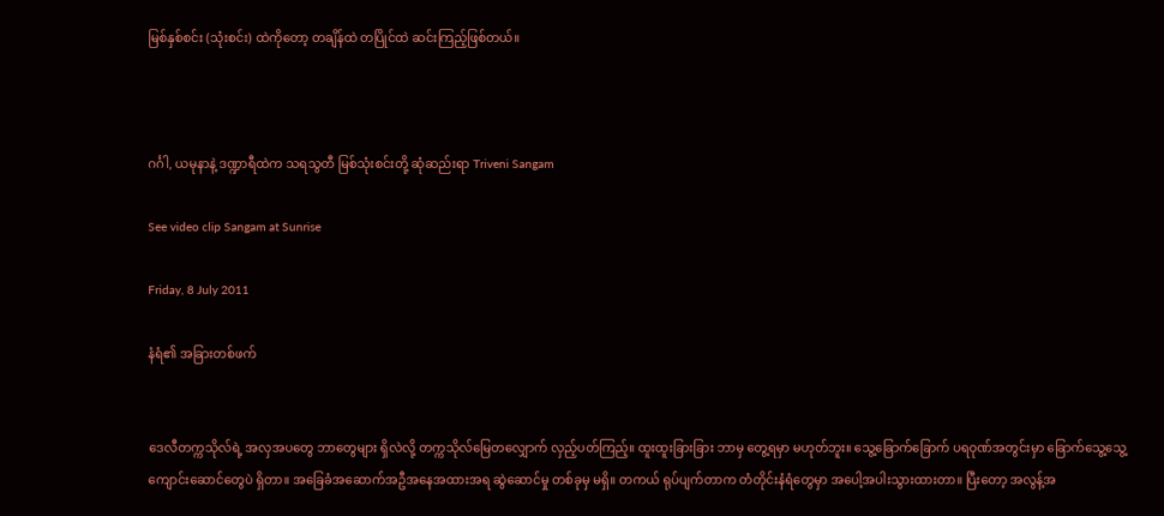မြစ်နှစ်စင်း (သုံးစင်း) ထဲကိုတော့ တချိန်ထဲ တပြိုင်ထဲ ဆင်းကြည့်ဖြစ်တယ်။



ဂင်္ဂါ, ယမုနာနဲ့ ဒဏ္ဍာရီထဲက သရသွတီ မြစ်သုံးစင်းတို့ ဆုံဆည်းရာ Triveni Sangam

See video clip Sangam at Sunrise

Friday, 8 July 2011

နံရံ၏ အခြားတစ်ဖက်


ဒေလီတက္ကသိုလ်ရဲ့ အလှအပတွေ ဘာတွေများ ရှိလဲလို့ တက္ကသိုလ်မြေတလျှောက် လှည့်ပတ်ကြည့်။ ထူးထူးခြားခြား ဘာမှ တွေ့ရမှာ မဟုတ်ဘူး။ သွေ့ခြောက်ခြောက် ပရဝုဏ်အတွင်းမှာ ခြောက်သွေ့သွေ့ ကျောင်းဆောင်တွေပဲ ရှိတာ။ အခြေခံအဆောက်အဦအနေအထားအရ ဆွဲဆောင်မှု တစ်ခုမှ မရှိ။ တကယ် ရုပ်ပျက်တာက တံတိုင်းနံရံတွေမှာ အပေါ့အပါးသွားထားတာ။ ပြီးတော့ အလွန့်အ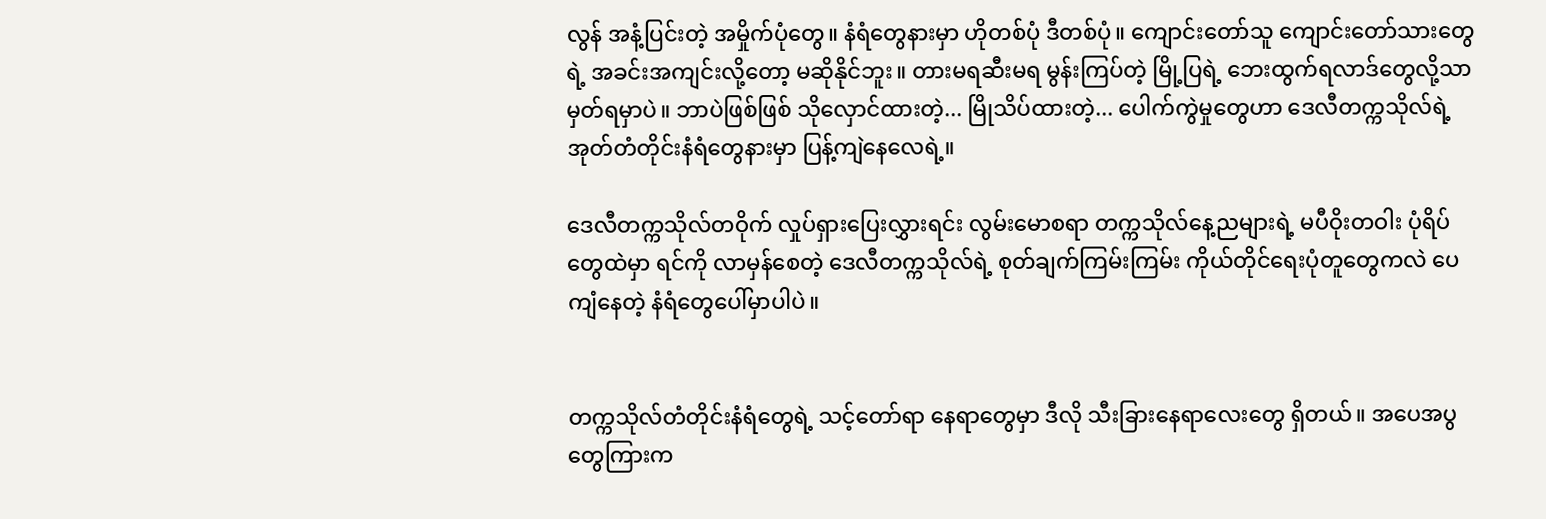လွန် အနံ့ပြင်းတဲ့ အမှိုက်ပုံတွေ။ နံရံတွေနားမှာ ဟိုတစ်ပုံ ဒီတစ်ပုံ။ ကျောင်းတော်သူ ကျောင်းတော်သားတွေရဲ့ အခင်းအကျင်းလို့တော့ မဆိုနိုင်ဘူး။ တားမရဆီးမရ မွန်းကြပ်တဲ့ မြို့ပြရဲ့ ဘေးထွက်ရလာဒ်တွေလို့သာ မှတ်ရမှာပဲ။ ဘာပဲဖြစ်ဖြစ် သိုလှောင်ထားတဲ့... မြိုသိပ်ထားတဲ့... ပေါက်ကွဲမှုတွေဟာ ဒေလီတက္ကသိုလ်ရဲ့ အုတ်တံတိုင်းနံရံတွေနားမှာ ပြန့်ကျဲနေလေရဲ့။

ဒေလီတက္ကသိုလ်တဝိုက် လှုပ်ရှားပြေးလွှားရင်း လွမ်းမောစရာ တက္ကသိုလ်နေ့ညများရဲ့ မပီဝိုးတဝါး ပုံရိပ်တွေထဲမှာ ရင်ကို လာမှန်စေတဲ့ ဒေလီတက္ကသိုလ်ရဲ့ စုတ်ချက်ကြမ်းကြမ်း ကိုယ်တိုင်ရေးပုံတူတွေကလဲ ပေကျံနေတဲ့ နံရံတွေပေါ်မှာပါပဲ။


တက္ကသိုလ်တံတိုင်းနံရံတွေရဲ့ သင့်တော်ရာ နေရာတွေမှာ ဒီလို သီးခြားနေရာလေးတွေ ရှိတယ်။ အပေအပွတွေကြားက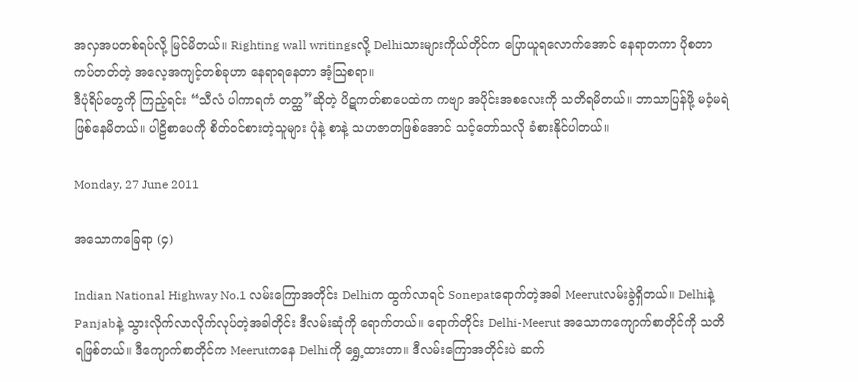အလှအပတစ်ရပ်လို့ မြင်မိတယ်။ Righting wall writingsလို့ Delhiသားများကိုယ်တိုင်က ပြောယူရလောက်အောင် နေရာတကာ ပိုစတာ ကပ်တတ်တဲ့ အလေ့အကျင့်တစ်ခုဟာ နေရာရနေတာ အံ့သြစရာ။
ဒီပုံရိပ်တွေကို ကြည့်ရင်း “သီလံ ပါကာရကံ တတ္ထ”ဆိုတဲ့ ပိဋကတ်စာပေထဲက ကဗျာ အပိုင်းအစလေးကို သတိရမိတယ်။ ဘာသာပြန်ဖို့ မဝံ့မရဲ ဖြစ်နေမိတယ်။ ပါဠိစာပေကို စိတ်ဝင်စားတဲ့သူများ ပုံနဲ့ စာနဲ့ သဟဇာတဖြစ်အောင် သင့်တော်သလို ခံစားနိုင်ပါတယ်။

Monday, 27 June 2011

အသောကခြေရာ (၄)

Indian National Highway No.1 လမ်းကြောအတိုင်း Delhiက ထွက်လာရင် Sonepatရောက်တဲ့အခါ Meerutလမ်းခွဲရှိတယ်။ Delhiနဲ့ Panjabနဲ့ သွားလိုက်လာလိုက်လုပ်တဲ့အခါတိုင်း ဒီလမ်းဆုံကို ရောက်တယ်။ ရောက်တိုင်း Delhi-Meerut အသောကကျောက်စာတိုင်ကို သတိရဖြစ်တယ်။ ဒီကျောက်စာတိုင်က Meerutကနေ Delhiကို ရွှေ့ထားတာ။ ဒီလမ်းကြောအတိုင်းပဲ ဆက်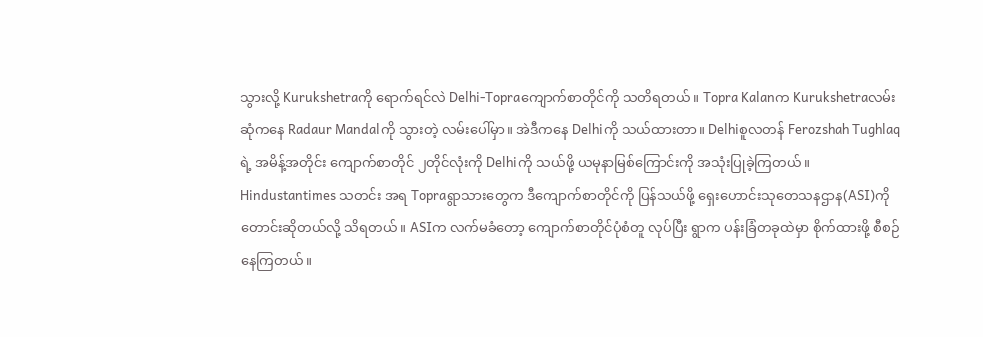သွားလို့ Kurukshetraကို ရောက်ရင်လဲ Delhi-Topraကျောက်စာတိုင်ကို သတိရတယ်။ Topra Kalanက Kurukshetraလမ်းဆုံကနေ Radaur Mandalကို သွားတဲ့ လမ်းပေါ်မှာ။ အဲဒီကနေ Delhiကို သယ်ထားတာ။ Delhiစူလတန် Ferozshah Tughlaqရဲ့ အမိန့်အတိုင်း ကျောက်စာတိုင် ၂တိုင်လုံးကို Delhiကို သယ်ဖို့ ယမုနာမြစ်ကြောင်းကို အသုံးပြုခဲ့ကြတယ်။
Hindustantimes သတင်း အရ Topraရွာသားတွေက ဒီကျောက်စာတိုင်ကို ပြန်သယ်ဖို့ ရှေးဟောင်းသုတေသနဌာန(ASI)ကို တောင်းဆိုတယ်လို့ သိရတယ်။ ASIက လက်မခံတော့ ကျောက်စာတိုင်ပုံစံတူ လုပ်ပြီး ရွာက ပန်းခြံတခုထဲမှာ စိုက်ထားဖို့ စီစဉ်နေကြတယ်။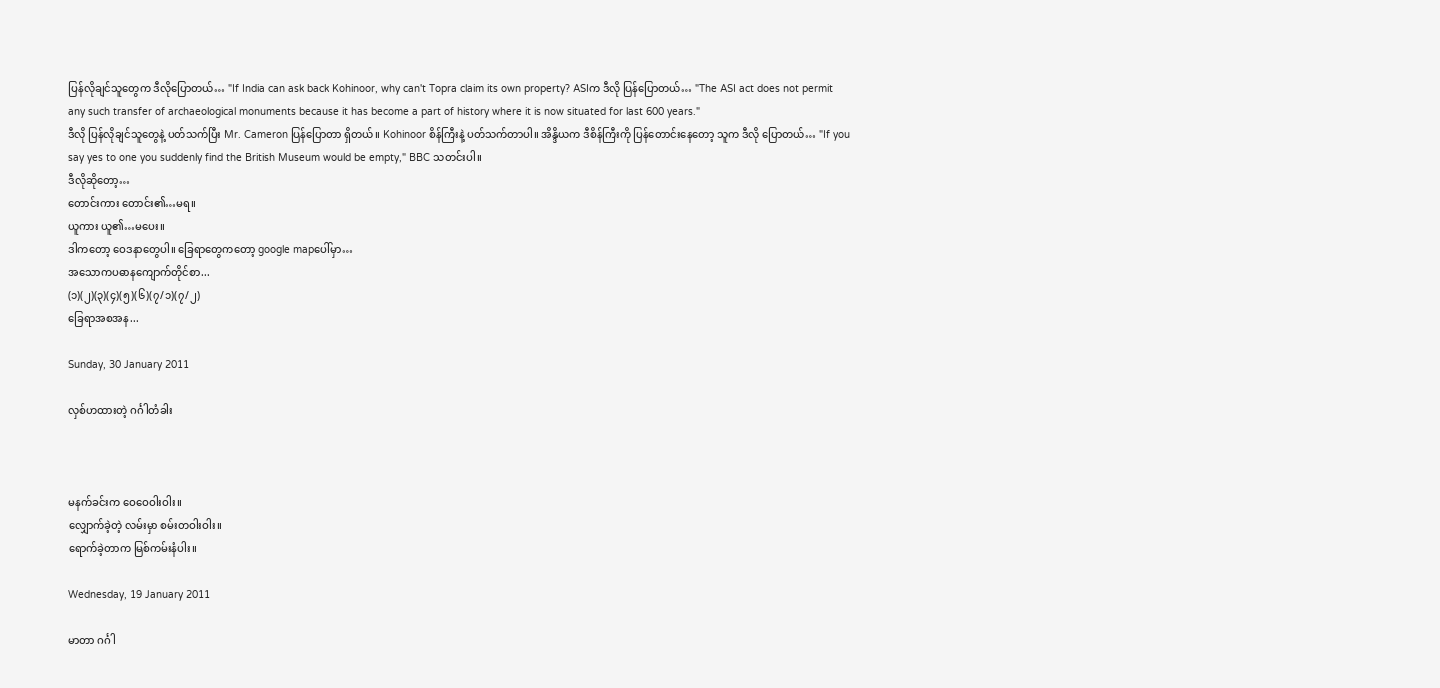ပြန်လိုချင်သူတွေက ဒီလိုပြောတယ်… "If India can ask back Kohinoor, why can't Topra claim its own property? ASIက ဒီလို ပြန်ပြောတယ်… "The ASI act does not permit any such transfer of archaeological monuments because it has become a part of history where it is now situated for last 600 years."
ဒီလို ပြန်လိုချင်သူတွေနဲ့ ပတ်သက်ပြီး Mr. Cameron ပြန်ပြောတာ ရှိတယ်။ Kohinoor စိန်ကြီးနဲ့ ပတ်သက်တာပါ။ အိန္ဒိယက ဒီစိန်ကြီးကို ပြန်တောင်းနေတော့ သူက ဒီလို ပြောတယ်… "If you say yes to one you suddenly find the British Museum would be empty," BBC သတင်းပါ။
ဒီလိုဆိုတော့…
တောင်းကား တောင်း၏…မရ။
ယူကား ယူ၏…မပေး။
ဒါကတော့ ဝေဒနာတွေပါ။ ခြေရာတွေကတော့ google mapပေါ်မှာ…
အသောကပဓာနကျောက်တိုင်စာ...
(၁)(၂)(၃)(၄)(၅)(၆)(၇/၁)(၇/၂)
ခြေရာအစအန...

Sunday, 30 January 2011

လှစ်ဟထားတဲ့ ဂင်္ဂါတံခါး



မနက်ခင်းက ဝေဝေဝါးဝါး။
လျှောက်ခဲ့တဲ့ လမ်းမှာ စမ်းတဝါးဝါး။
ရောက်ခဲ့တာက မြစ်ကမ်းနံပါး။

Wednesday, 19 January 2011

မာတာ ဂင်္ဂါ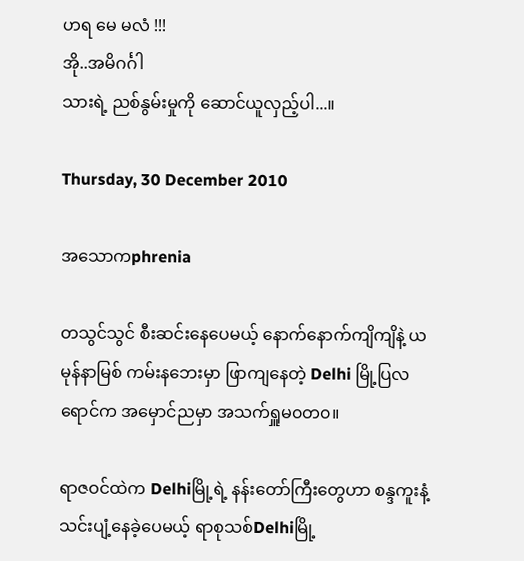ဟရ မေ မလံ !!!
အို..အမိဂင်္ဂါ
သားရဲ့ ညစ်နွမ်းမှုကို ဆောင်ယူလှည့်ပါ...။

Thursday, 30 December 2010

အသောကphrenia

တသွင်သွင် စီးဆင်းနေပေမယ့် နောက်နောက်ကျိကျိနဲ့ ယမုန်နာမြစ် ကမ်းနဘေးမှာ ဖြာကျနေတဲ့ Delhi မြို့ပြလရောင်က အမှောင်ညမှာ အသက်ရှူမ၀တ၀။

ရာဇဝင်ထဲက Delhiမြို့ရဲ့ နန်းတော်ကြီးတွေဟာ စန္ဒကူးနံ့ သင်းပျံ့နေခဲ့ပေမယ့် ရာစုသစ်Delhiမြို့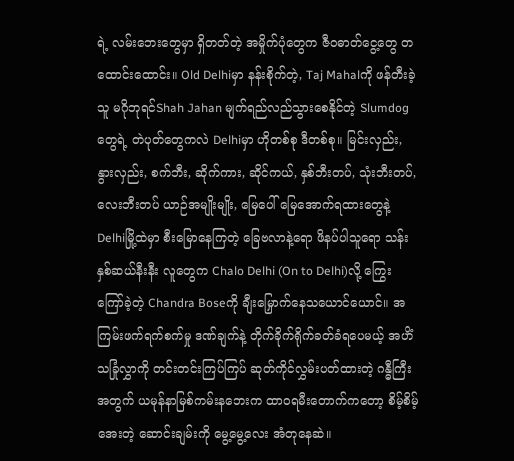ရဲ့ လမ်းဘေးတွေမှာ ရှိတတ်တဲ့ အမှိုက်ပုံတွေက ဇီ၀ဓာတ်ငွေ့တွေ တထောင်းထောင်း။ Old Delhiမှာ နန်းစိုက်တဲ့, Taj Mahalကို ဖန်တီးခဲ့သူ မဂိုဘုရင်Shah Jahan မျက်ရည်လည်သွားစေနိုင်တဲ့ Slumdog တွေရဲ့ တဲပုတ်တွေကလဲ Delhiမှာ ဟိုတစ်စု ဒီတစ်စု။ မြင်းလှည်း, နွားလှည်း, စက်ဘီး, ဆိုက်ကား, ဆိုင်ကယ်, နှစ်ဘီးတပ်, သုံးဘီးတပ်, လေးဘီးတပ် ယာဉ်အမျိုးမျိုး, မြေပေါ် မြေအောက်ရထားတွေနဲ့ Delhiမြို့ထဲမှာ စီးမြောနေကြတဲ့ ခြေဗလာနဲ့ရော ဖိနပ်ပါသူရော သန်းနှစ်ဆယ်နီးနီး လူတွေက Chalo Delhi (On to Delhi)လို့ ကြွေးကြော်ခဲ့တဲ့ Chandra Boseကို ချီးမြှောက်နေသယောင်ယောင်။ အကြမ်းဖက်ရက်စက်မှု ဒဏ်ချက်နဲ့ တိုက်ခိုက်ရိုက်ခတ်ခံရပေမယ့် အဟိံသခြုံလွှာကို တင်းတင်းကြပ်ကြပ် ဆုတ်ကိုင်လွှမ်းပတ်ထားတဲ့ ဂန္ဓီကြီးအတွက် ယမုန်နာမြစ်ကမ်းနဘေးက ထာ၀ရမီးတောက်ကတော့ စိမ့်စိမ့်အေးတဲ့ ဆောင်းချမ်းကို မွေ့မွေ့လေး အံတုနေဆဲ။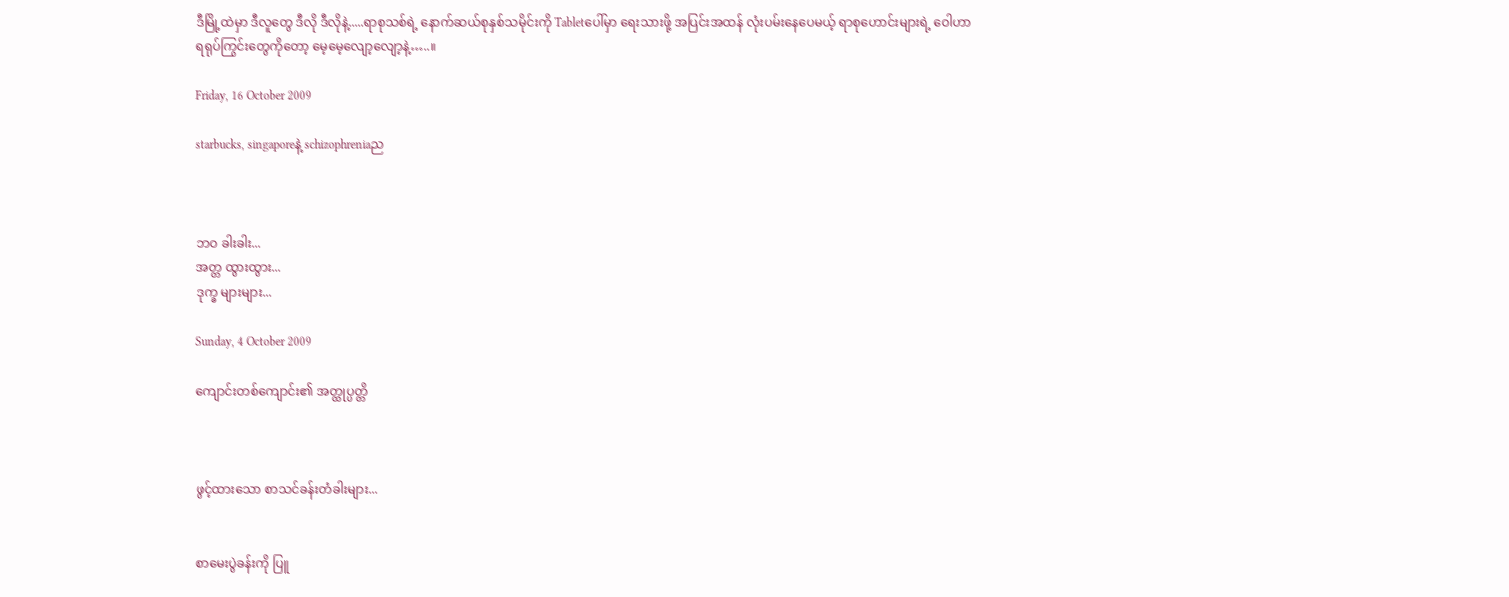ဒီမြို့ထဲမှာ ဒီလူတွေ ဒီလို ဒီလိုနဲ့.....ရာစုသစ်ရဲ့ နောက်ဆယ်စုနှစ်သမိုင်းကို Tabletပေါ်မှာ ရေးသားဖို့ အပြင်းအထန် လုံးပမ်းနေပေမယ့် ရာစုဟောင်းများရဲ့ ဝေါဟာရရုပ်ကြွင်းတွေကိုတော့ မေ့မေ့လျော့လျော့နဲ့…..။

Friday, 16 October 2009

starbucks, singaporeနဲ့ schizophreniaည



ဘဝ ခါးခါး...
အတ္တ ထွားထွား...
ဒုက္ခ များများ...

Sunday, 4 October 2009

ကျောင်းတစ်ကျောင်း၏ အတ္ထုပ္ပတ္တိ



ဖွင့်ထားသော စာသင်ခန်းတံခါးများ...


စာမေးပွဲခန်းကို ပြူ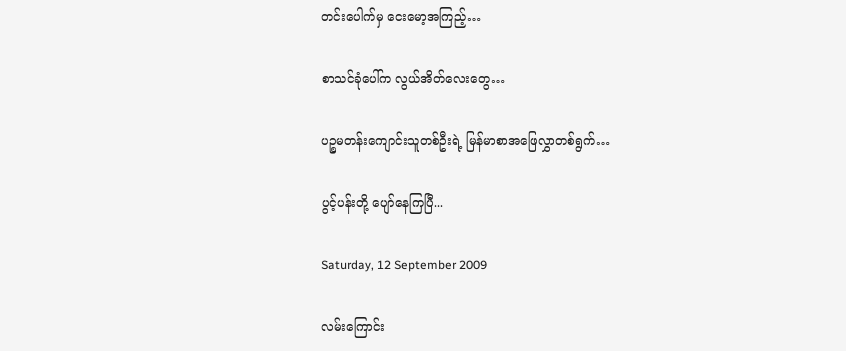တင်းပေါက်မှ ငေးမော့အကြည့်…

စာသင်ခုံပေါ်က လွယ်အိတ်လေးတွေ…

ပဉ္စမတန်းကျောင်းသူတစ်ဦးရဲ့ မြန်မာစာအဖြေလွှာတစ်ရွက်…

ပွင့်ပန်းတို့ ပျော်နေကြပြီ...

Saturday, 12 September 2009

လမ်းကြောင်း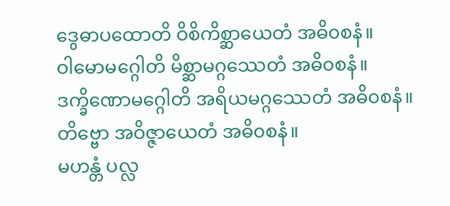ဒွေဓာပထောတိ ဝိစိကိစ္ဆာယေတံ အဓိ၀စနံ။
ဝါမောမဂ္ဂေါတိ မိစ္ဆာမဂ္ဂဿေတံ အဓိ၀စနံ။
ဒက္ခိဏောမဂ္ဂေါတိ အရိယမဂ္ဂဿေတံ အဓိ၀စနံ။
တိဗ္ဗော အဝိဇ္ဇာယေတံ အဓိ၀စနံ။
မဟန္တံ ပလ္လ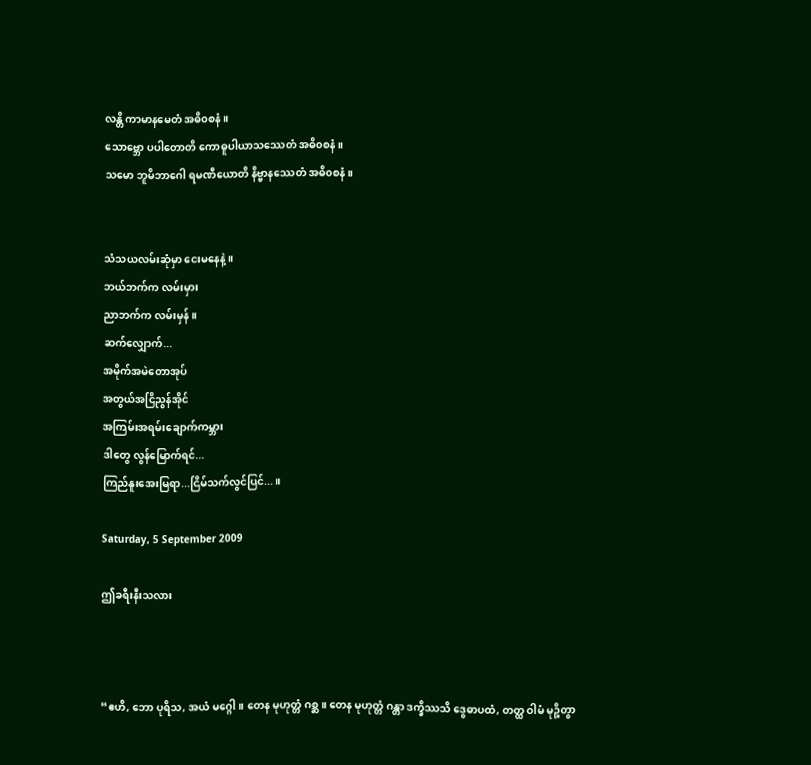လန္တိ ကာမာနမေတံ အဓိ၀စနံ။
သောဗ္ဘော ပပါတောတိ ကောဓူပါယာသဿေတံ အဓိ၀စနံ။
သမော ဘူမိဘာဂေါ ရမဏီယောတိ နိဗ္ဗာနဿေတံ အဓိ၀စနံ။


သံသယလမ်းဆုံမှာ ငေးမနေနဲ့။
ဘယ်ဘက်က လမ်းမှား
ညာဘက်က လမ်းမှန်။
ဆက်လျှောက်...
အမိုက်အမဲတောအုပ်
အတွယ်အငြိညွန်အိုင်
အကြမ်းအရမ်းချောက်ကမ္ဘား
ဒါတွေ လွန်မြောက်ရင်...
ကြည်နူးအေးမြရာ...ငြိမ်သက်လွင်ပြင်...။

Saturday, 5 September 2009

ဤခရီးနီးသလား



“ဧဟိ, ဘော ပုရိသ, အယံ မဂ္ဂေါ။ တေန မုဟုတ္တံ ဂစ္ဆ။ တေန မုဟုတ္တံ ဂန္တာ ဒက္ခိဿသိ ဒွေဓာပထံ, တတ္ထ ဝါမံ မုဉ္စိတွာ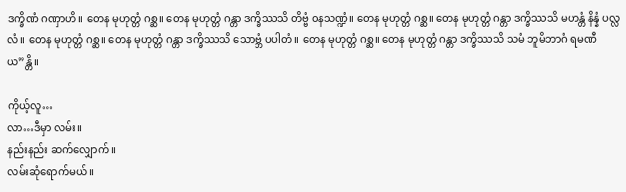ဒက္ခိဏံ ဂဏှာဟိ။ တေန မုဟုတ္တံ ဂစ္ဆ။ တေန မုဟုတ္တံ ဂန္တာ ဒက္ခိဿသိ တိဗ္ဗံ ၀နသဏ္ဍံ။ တေန မုဟုတ္တံ ဂစ္ဆ။ တေန မုဟုတ္တံ ဂန္တာ ဒက္ခိဿသိ မဟန္တံ နိန္နံ ပလ္လလံ။ တေန မုဟုတ္တံ ဂစ္ဆ။ တေန မုဟုတ္တံ ဂန္တာ ဒက္ခိဿသိ သောဗ္ဘံ ပပါတံ။ တေန မုဟုတ္တံ ဂစ္ဆ။ တေန မုဟုတ္တံ ဂန္တာ ဒက္ခိဿသိ သမံ ဘူမိဘာဂံ ရမဏီယ”န္တိ။

ကိုယ့်လူ…
လာ…ဒီမှာ လမ်း။
နည်းနည်း ဆက်လျှောက်။
လမ်းဆုံရောက်မယ်။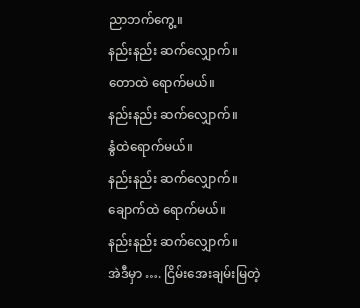ညာဘက်ကွေ့။
နည်းနည်း ဆက်လျှောက်။
တောထဲ ရောက်မယ်။
နည်းနည်း ဆက်လျှောက်။
နွံထဲရောက်မယ်။
နည်းနည်း ဆက်လျှောက်။
ချောက်ထဲ ရောက်မယ်။
နည်းနည်း ဆက်လျှောက်။
အဲဒီမှာ …. ငြိမ်းအေးချမ်းမြတဲ့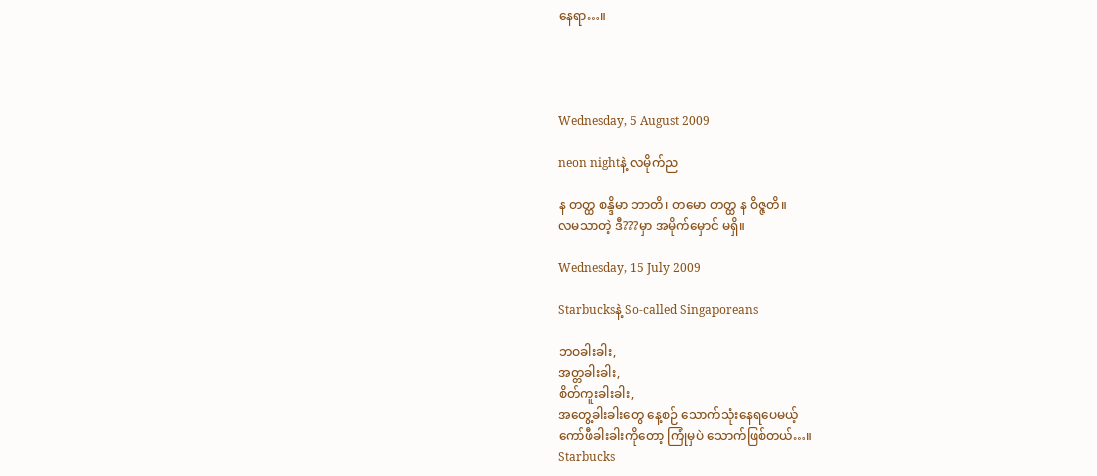နေရာ…။




Wednesday, 5 August 2009

neon nightနဲ့ လမိုက်ည

န တတ္ထ စန္ဒိမာ ဘာတိ၊ တမော တတ္ထ န ဝိဇ္ဇတိ။
လမသာတဲ့ ဒီ???မှာ အမိုက်မှောင် မရှိ။

Wednesday, 15 July 2009

Starbucksနဲ့ So-called Singaporeans

ဘဝခါးခါး,
အတ္တခါးခါး,
စိတ်ကူးခါးခါး,
အတွေ့ခါးခါးတွေ နေ့စဉ် သောက်သုံးနေရပေမယ့်
ကော်ဖီခါးခါးကိုတော့ ကြုံမှပဲ သောက်ဖြစ်တယ်…။
Starbucks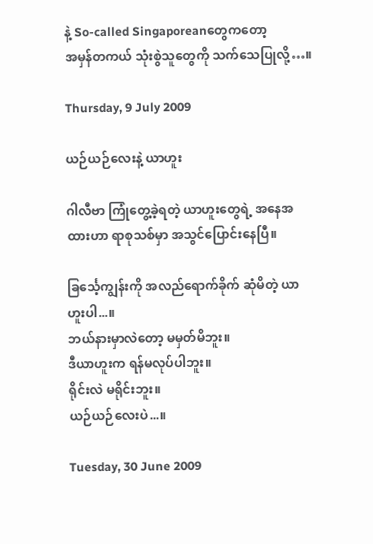နဲ့ So-called Singaporeanတွေကတော့
အမှန်တကယ် သုံးစွဲသူတွေကို သက်သေပြုလို့…။

Thursday, 9 July 2009

ယဉ်ယဉ်လေးနဲ့ ယာဟူး

ဂါလီဗာ ကြုံတွေ့ခဲ့ရတဲ့ ယာဟူးတွေရဲ့ အနေအထားဟာ ရာစုသစ်မှာ အသွင်ပြောင်းနေပြီ။

ခြင်္သေ့ကျွန်းကို အလည်ရောက်ခိုက် ဆုံမိတဲ့ ယာဟူးပါ...။
ဘယ်နားမှာလဲတော့ မမှတ်မိဘူး။
ဒီယာဟူးက ရန်မလုပ်ပါဘူး။
ရိုင်းလဲ မရိုင်းဘူး။
ယဉ်ယဉ်လေးပဲ...။

Tuesday, 30 June 2009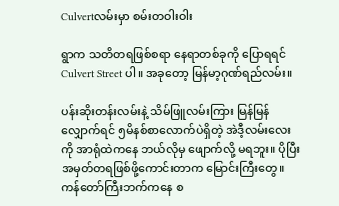Culvertလမ်းမှာ စမ်းတဝါးဝါး

ရွာက သတိတရဖြစ်စရာ နေရာတစ်ခုကို ပြောရရင် Culvert Street ပါ။ အခုတော့ မြန်မာ့ဂုဏ်ရည်လမ်း။

ပန်းဆိုးတန်းလမ်းနဲ့ သိမ်ဖြူလမ်းကြား မြန်မြန်လျှောက်ရင် ၅မိနစ်စာလောက်ပဲရှိတဲ့ အဲဒီ့လမ်းလေးကို အာရုံထဲကနေ ဘယ်လိုမှ ဖျောက်လို့ မရဘူး။ ပိုပြီး အမှတ်တရဖြစ်ဖို့ကောင်းတာက မြောင်းကြီးတွေ။
ကန်တော်ကြီးဘက်ကနေ စ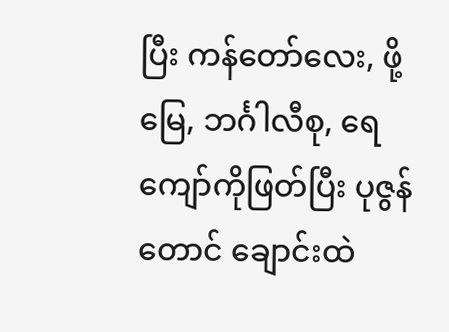ပြီး ကန်တော်လေး, ဖို့မြေ, ဘင်္ဂါလီစု, ရေကျော်ကိုဖြတ်ပြီး ပုဇွန်တောင် ချောင်းထဲ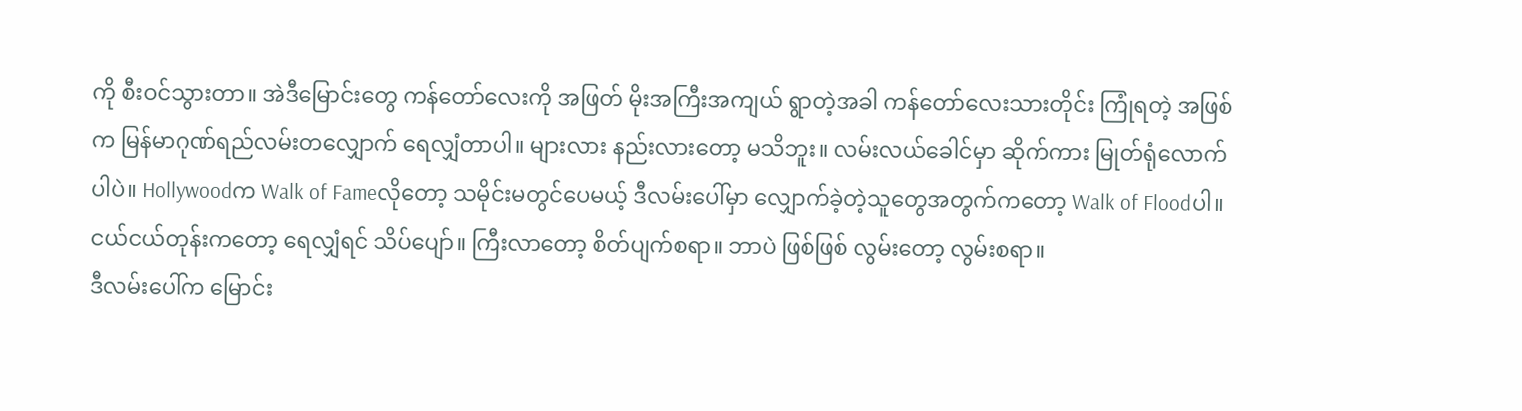ကို စီးဝင်သွားတာ။ အဲဒီမြောင်းတွေ ကန်တော်လေးကို အဖြတ် မိုးအကြီးအကျယ် ရွာတဲ့အခါ ကန်တော်လေးသားတိုင်း ကြုံရတဲ့ အဖြစ်က မြန်မာဂုဏ်ရည်လမ်းတလျှောက် ရေလျှံတာပါ။ များလား နည်းလားတော့ မသိဘူး။ လမ်းလယ်ခေါင်မှာ ဆိုက်ကား မြုတ်ရုံလောက်ပါပဲ။ Hollywoodက Walk of Fameလိုတော့ သမိုင်းမတွင်ပေမယ့် ဒီလမ်းပေါ်မှာ လျှောက်ခဲ့တဲ့သူတွေအတွက်ကတော့ Walk of Floodပါ။ ငယ်ငယ်တုန်းကတော့ ရေလျှံရင် သိပ်ပျော်။ ကြီးလာတော့ စိတ်ပျက်စရာ။ ဘာပဲ ဖြစ်ဖြစ် လွမ်းတော့ လွမ်းစရာ။
ဒီလမ်းပေါ်က မြောင်း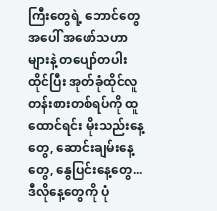ကြီးတွေရဲ့ ဘောင်တွေအပေါ် အဖော်သဟာများနဲ့ တပျော်တပါး ထိုင်ပြီး အုတ်ခုံထိုင်လူတန်းစားတစ်ရပ်ကို ထူထောင်ရင်း မိုးသည်းနေ့တွေ, ဆောင်းချမ်းနေ့တွေ, နွေပြင်းနေ့တွေ...ဒီလိုနေ့တွေကို ပုံ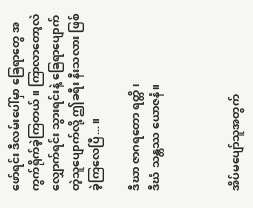ဖော်ရင်း ဒီလမ်းပေါ်မှာ ခြေရာတွေ အကွက်ရိုက်ခဲ့ကြတယ်။ ကြာလာတော့လဲ လျှောက်ရင်း သွားရင်းနဲ့ ခြေရာပျောက်တဲ့သူပျောက်လို့ ဤခရီး နီးသလား ဖြစ်ခဲ့ကြလေပြီ...။

ဒီဃာ ဇာဂရတော ရတ္တိ၊
ဒီဃံ သန္တဿ ယောဇနံ။



အိပ်မပျော်သူအတွက်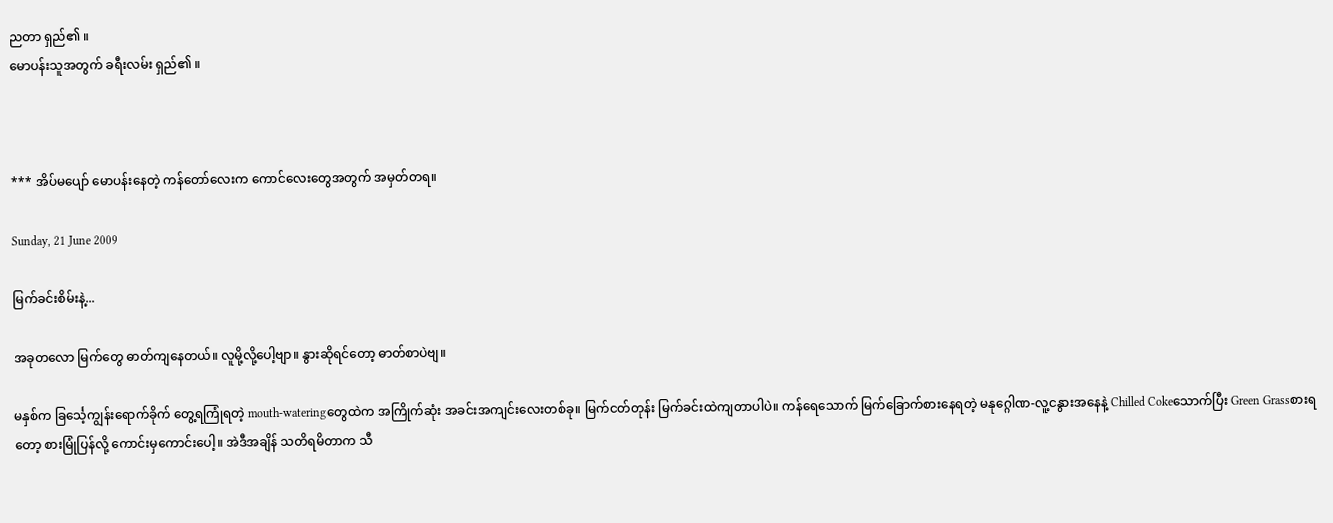ညတာ ရှည်၏ ။
မောပန်းသူအတွက် ခရီးလမ်း ရှည်၏ ။



*** အိပ်မပျော် မောပန်းနေတဲ့ ကန်တော်လေးက ကောင်လေးတွေအတွက် အမှတ်တရ။

Sunday, 21 June 2009

မြက်ခင်းစိမ်းနဲ့...

အခုတလော မြက်တွေ ဓာတ်ကျနေတယ်။ လူမို့လို့ပေါ့ဗျာ။ နွားဆိုရင်တော့ ဓာတ်စာပဲဗျ။

မနှစ်က ခြင်္သေ့ကျွန်းရောက်ခိုက် တွေ့ရကြုံရတဲ့ mouth-wateringတွေထဲက အကြိုက်ဆုံး အခင်းအကျင်းလေးတစ်ခု။ မြက်ငတ်တုန်း မြက်ခင်းထဲကျတာပါပဲ။ ကန်ရေသောက် မြက်ခြောက်စားနေရတဲ့ မနုဂ္ဂေါဏ-လူ့ငနွားအနေနဲ့ Chilled Cokeသောက်ပြီး Green Grassစားရတော့ စားမြုံပြန်လို့ ကောင်းမှကောင်းပေါ့။ အဲဒီအချိန် သတိရမိတာက သီ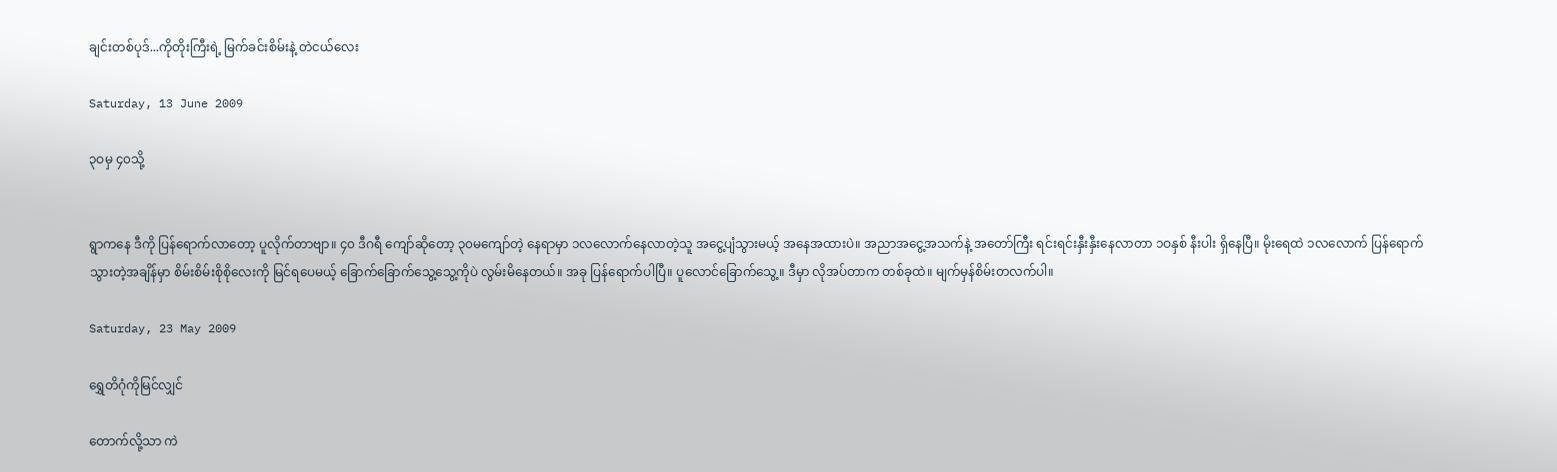ချင်းတစ်ပုဒ်...ကိုတိုးကြီးရဲ့ မြက်ခင်းစိမ်းနဲ့ တဲငယ်လေး

Saturday, 13 June 2009

၃ဝမှ ၄၀သို့


ရွာကနေ ဒီကို ပြန်ရောက်လာတော့ ပူလိုက်တာဗျာ။ ၄၀ ဒီဂရီ ကျော်ဆိုတော့ ၃၀မကျော်တဲ့ နေရာမှာ ၁လလောက်နေလာတဲ့သူ အငွေ့ပျံသွားမယ့် အနေအထားပဲ။ အညာအငွေ့အသက်နဲ့ အတော်ကြီး ရင်းရင်းနှီးနှီးနေလာတာ ၁ဝနှစ် နီးပါး ရှိနေပြီ။ မိုးရေထဲ ၁လလောက် ပြန်ရောက်သွားတဲ့အချိန်မှာ စိမ်းစိမ်းစိုစိုလေးကို မြင်ရပေမယ့် ခြောက်ခြောက်သွေ့သွေ့ကိုပဲ လွမ်းမိနေတယ်။ အခု ပြန်ရောက်ပါပြီ။ ပူလောင်ခြောက်သွေ့။ ဒီမှာ လိုအပ်တာက တစ်ခုထဲ။ မျက်မှန်စိမ်းတလက်ပါ။

Saturday, 23 May 2009

ရွှေတိဂုံကိုမြင်လျှင်

တောက်လို့သာ ကဲ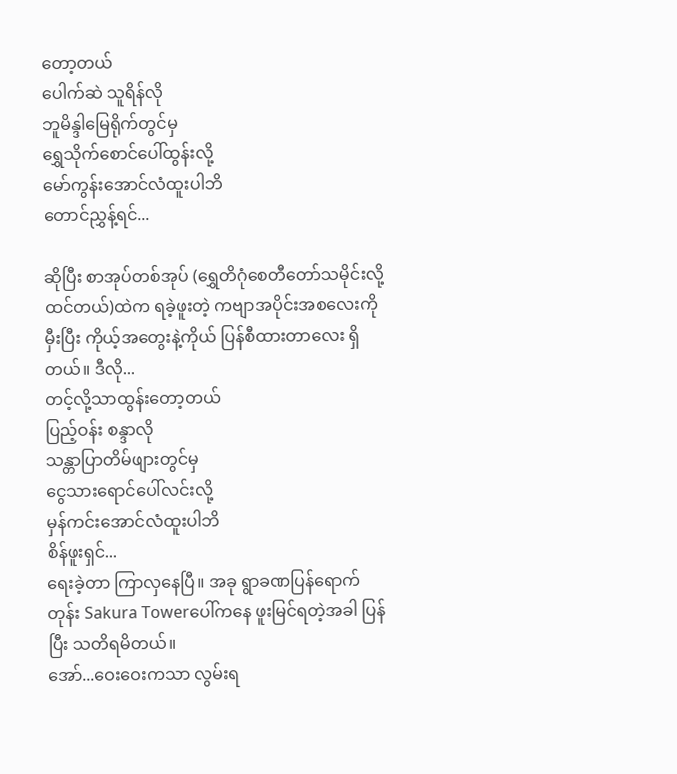တော့တယ်
ပေါက်ဆဲ သူရိန်လို
ဘူမိန္ဒါမြေရိုက်တွင်မှ
ရွှေသိုက်စောင်ပေါ်ထွန်းလို့
မော်ကွန်းအောင်လံထူးပါဘိ
တောင်ညွှန့်ရင်...

ဆိုပြီး စာအုပ်တစ်အုပ် (ရွှေတိဂုံစေတီတော်သမိုင်းလို့ထင်တယ်)ထဲက ရခဲ့ဖူးတဲ့ ကဗျာအပိုင်းအစလေးကို မှီးပြီး ကိုယ့်အတွေးနဲ့ကိုယ် ပြန်စီထားတာလေး ရှိတယ်။ ဒီလို...
တင့်လို့သာထွန်းတော့တယ်
ပြည့်ဝန်း စန္ဒာလို
သန္တာပြာတိမ်ဖျားတွင်မှ
ငွေသားရောင်ပေါ်လင်းလို့
မှန်ကင်းအောင်လံထူးပါဘိ
စိန်ဖူးရှင်...
ရေးခဲ့တာ ကြာလှနေပြီ။ အခု ရွာခဏပြန်ရောက်တုန်း Sakura Towerပေါ်ကနေ ဖူးမြင်ရတဲ့အခါ ပြန်ပြီး သတိရမိတယ်။
အော်...ဝေးဝေးကသာ လွမ်းရ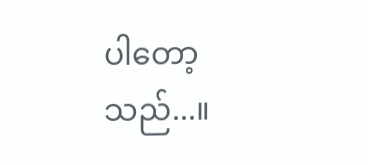ပါတော့သည်...။